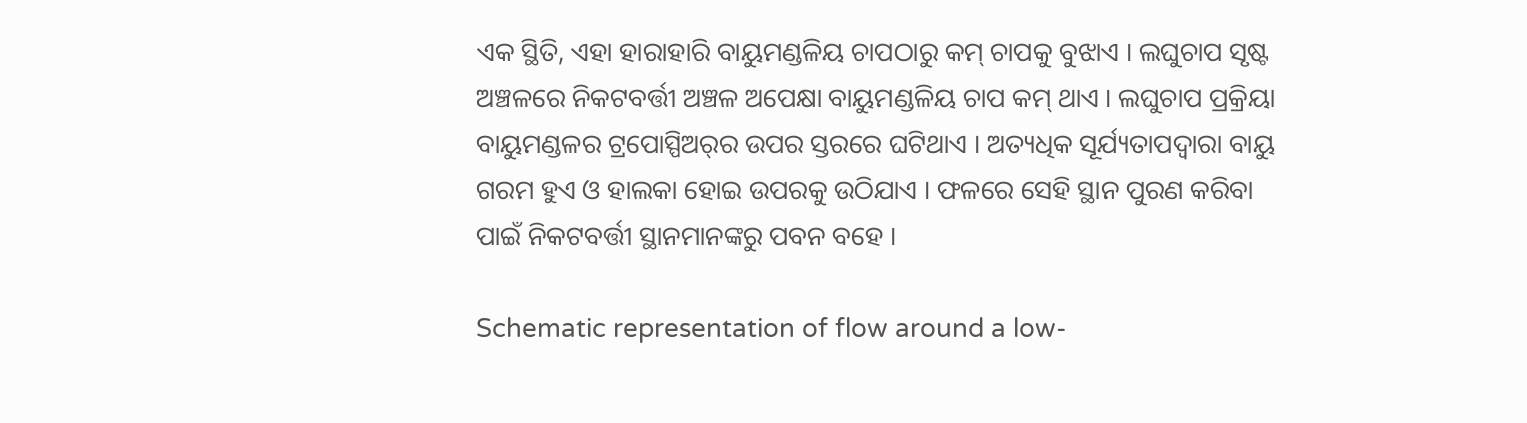ଏକ ସ୍ଥିତି, ଏହା ହାରାହାରି ବାୟୁମଣ୍ଡଳିୟ ଚାପଠାରୁ କମ୍ ଚାପକୁ ବୁଝାଏ । ଲଘୁଚାପ ସୃଷ୍ଟ ଅଞ୍ଚଳରେ ନିକଟବର୍ତ୍ତୀ ଅଞ୍ଚଳ ଅପେକ୍ଷା ବାୟୁମଣ୍ଡଳିୟ ଚାପ କମ୍ ଥାଏ । ଲଘୁଚାପ ପ୍ରକ୍ରିୟା ବାୟୁମଣ୍ଡଳର ଟ୍ରପୋସ୍ପିଅର୍‌ର ଉପର ସ୍ତରରେ ଘଟିଥାଏ । ଅତ୍ୟଧିକ ସୂର୍ଯ୍ୟତାପଦ୍ୱାରା ବାୟୁ ଗରମ ହୁଏ ଓ ହାଲକା ହୋଇ ଉପରକୁ ଉଠିଯାଏ । ଫଳରେ ସେହି ସ୍ଥାନ ପୁରଣ କରିବା ପାଇଁ ନିକଟବର୍ତ୍ତୀ ସ୍ଥାନମାନଙ୍କରୁ ପବନ ବହେ ।

Schematic representation of flow around a low-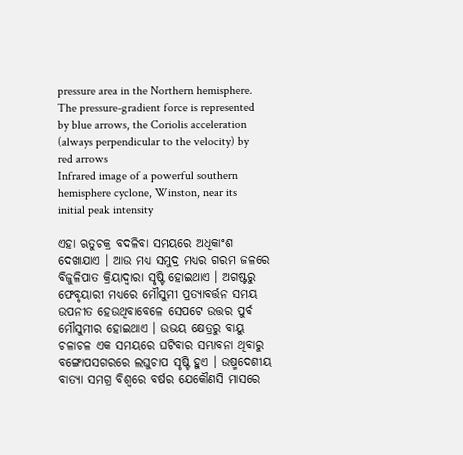pressure area in the Northern hemisphere. The pressure-gradient force is represented by blue arrows, the Coriolis acceleration (always perpendicular to the velocity) by red arrows
Infrared image of a powerful southern hemisphere cyclone, Winston, near its initial peak intensity

ଏହା ଋତୁଚକ୍ର ବଦଳିବା ସମୟରେ ଅଧିକାଂଶ ଦେଖାଯାଏ । ଆଉ ମଧ୍ୟ ସମୁଦ୍ର ମଧ୍ୟର ଗରମ ଜଳରେ ବିଜୁଳିପାତ କ୍ରିୟାଦ୍ୱାରା ସୃଷ୍ଟି ହୋଇଥାଏ । ଅଗଷ୍ଟରୁ ଫେବୃୟାରୀ ମଧ୍ୟରେ ମୌସୁମୀ ପ୍ରତ୍ୟାବର୍ତ୍ତନ ସମୟ ଉପନୀତ ହେଉଥିବାବେଳେ ସେପଟେ ଉତ୍ତର ପୁର୍ବ ମୌସୁମୀର ହୋଇଥାଏ । ଉଭୟ କ୍ଷେତ୍ରରୁ ବାୟୁ ଚଳାଚଳ ଏକ ସମୟରେ ଘଟିବାର ସମ୍ଭାବନା ଥିବାରୁ ବଙ୍ଗୋପସଗରରେ ଲଘୁଚାପ ସୃଷ୍ଟି ହୁଏ । ଉଷ୍ମଦେଶୀୟ ବାତ୍ୟା ସମଗ୍ର ବିଶ୍ୱରେ ବର୍ଷର ଯେକୌଣସି ମାସରେ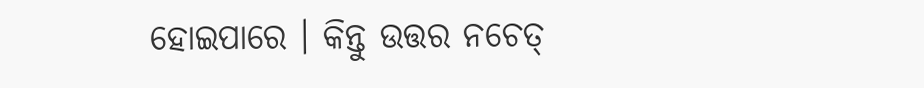ହୋଇପାରେ । କିନ୍ତୁ ଉତ୍ତର ନଚେତ୍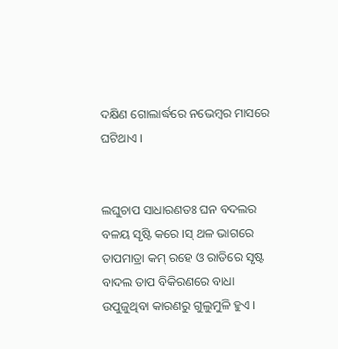ଦକ୍ଷିଣ ଗୋଲାର୍ଦ୍ଧରେ ନଭେମ୍ବର ମାସରେ ଘଟିଥାଏ ।


ଲଘୁଚାପ ସାଧାରଣତଃ ଘନ ବଦଲର ବଳୟ ସୃଷ୍ଟି କରେ ।ସ୍ ଥଳ ଭାଗରେ ତାପମାତ୍ରା କମ୍ ରହେ ଓ ରାତିରେ ସୃଷ୍ଟ ବାଦଲ ତାପ ବିକିରଣରେ ବାଧା ଉପୁଜୁଥିବା କାରଣରୁ ଗୁଲୁମୁଳି ହୁଏ ।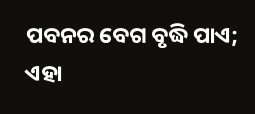ପବନର ବେଗ ବୃଦ୍ଧି ପାଏ; ଏହା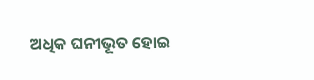ଅଧିକ ଘନୀଭୂତ ହୋଇ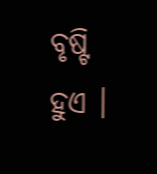ବୃଷ୍ଟି ହୁଏ ।